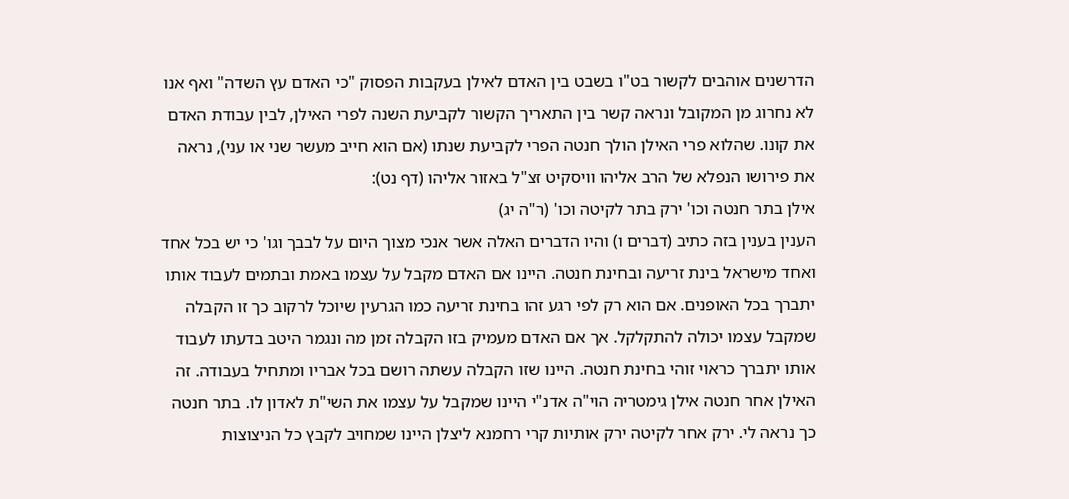הדרשנים אוהבים לקשור בט"ו בשבט בין האדם לאילן בעקבות הפסוק "כי האדם עץ השדה" ואף אנו לא נחרוג מן המקובל ונראה קשר בין התאריך הקשור לקביעת השנה לפרי האילן, לבין עבודת האדם את קונו. שהלוא פרי האילן הולך חנטה הפרי לקביעת שנתו (אם הוא חייב מעשר שני או עני), נראה את פירושו הנפלא של הרב אליהו וויסקיט זצ"ל באזור אליהו (דף נט):
אילן בתר חנטה וכו' ירק בתר לקיטה וכו' (ר"ה יג)
הענין בענין בזה כתיב (דברים ו) והיו הדברים האלה אשר אנכי מצוך היום על לבבך וגו' כי יש בכל אחד ואחד מישראל בינת זריעה ובחינת חנטה. היינו אם האדם מקבל על עצמו באמת ובתמים לעבוד אותו יתברך בכל האופנים. אם הוא רק לפי רגע זהו בחינת זריעה כמו הגרעין שיוכל לרקוב כך זו הקבלה שמקבל עצמו יכולה להתקלקל. אך אם האדם מעמיק בזו הקבלה זמן מה ונגמר היטב בדעתו לעבוד אותו יתברך כראוי זוהי בחינת חנטה. היינו שזו הקבלה עשתה רושם בכל אבריו ומתחיל בעבודה. זה האילן אחר חנטה אילן גימטריה הוי"ה אדנ"י היינו שמקבל על עצמו את השי"ת לאדון לו. בתר חנטה כך נראה לי. ירק אחר לקיטה ירק אותיות קרי רחמנא ליצלן היינו שמחויב לקבץ כל הניצוצות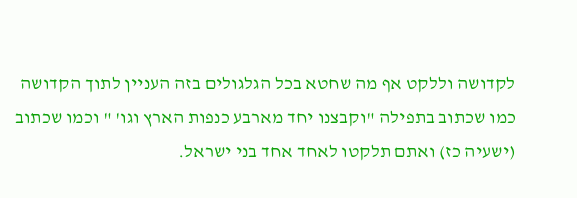לקדושה וללקט אף מה שחטא בכל הגלגולים בזה העניין לתוך הקדושה כמו שכתוב בתפילה "וקבצנו יחד מארבע כנפות הארץ וגו' " וכמו שכתוב (ישעיה כז) ואתם תלקטו לאחד אחד בני ישראל.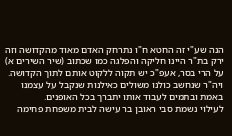הנה שע"י זה החטא ח"ו נתרחק האדם מאוד מהקדושה וזה ירק בת"ר היינו חליקה והפלגה כמו שכתוב (שיר השירים א) על הרי בסר, אעפ"כ יש תקוה ללקוט אותם לתוך הקדושה.
ויה"ר שנחשב כולנו משולים כאילנות שנקבל על עצמנו באמת ובתמים לעבוד אותו יתברך בכל האופנים.
לעילוי נשמת סבי ראובן בר עישה לבית משפחת פחימה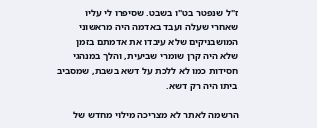ז"ל שנפטר בט"ו בשבט. שסיפרו לי עליו שאחרי שעלה ועבד באדמה היה מראשוני המושבניקים שלא עיבדו את אדמתם בזמן שלא היה קרן שומרי שביעית, והלך במנהגי חסידות כמו לא ללכת על דשא בשבת, שמסביב ביתו היה רק דשא.

הרשמה לאתר לא מצריכה מילוי מחדש של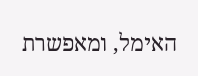האימל, ומאפשרת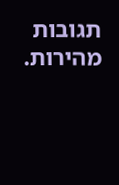תגובות מהירות.